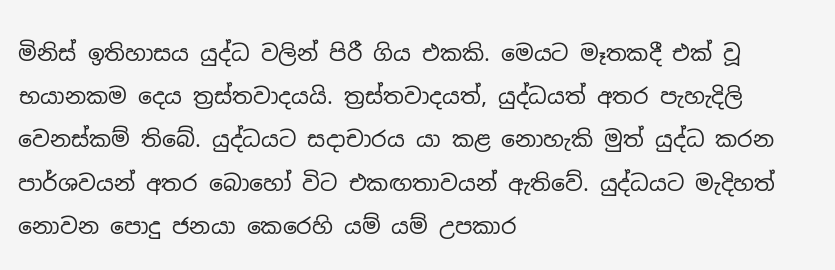මිනිස් ඉතිහාසය යුද්ධ වලින් පිරී ගිය එකකි. මෙයට මෑතකදී එක් වූ භයානකම දෙය ත්‍රස්තවාදයයි. ත්‍රස්තවාදයත්, යුද්ධයත් අතර පැහැදිලි වෙනස්කම් තිබේ. යුද්ධයට සදාචාරය යා කළ නොහැකි මුත් යුද්ධ කරන පාර්ශවයන් අතර බොහෝ විට එකඟතාවයන් ඇතිවේ. යුද්ධයට මැදිහත් නොවන පොදු ජනයා කෙරෙහි යම් යම් උපකාර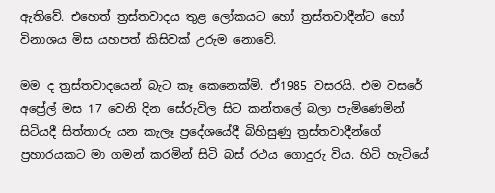ඇතිවේ. එහෙත් ත්‍රස්තවාදය තුළ ලෝකයට හෝ ත්‍රස්තවාදීන්ට හෝ විනාශය මිස යහපත් කිසිවක් උරුම නොවේ.

මම ද ත්‍රස්තවාදයෙන් බැට කෑ කෙනෙක්මි. ඒ1985 වසරයි. එම වසරේ අප්‍රේල් මස 17 වෙනි දින සේරුවිල සිට කන්තලේ බලා පැමිණෙමින් සිටියදී සිත්තාරු යන කැලෑ ප්‍රදේශයේදී බිහිසුණු ත්‍රස්තවාදීන්ගේ ප්‍රහාරයකට මා ගමන් කරමින් සිටි බස් රථය ගොදුරු විය. හිටි හැටියේ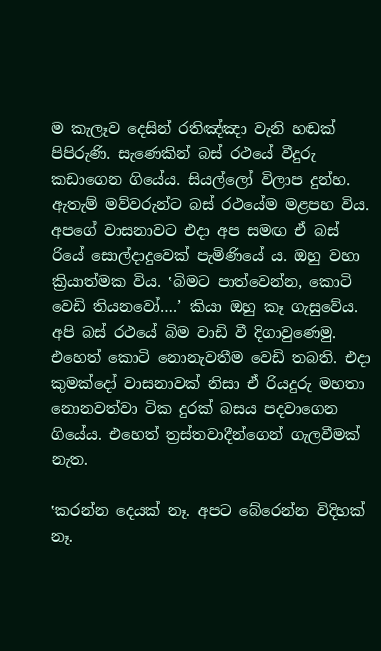ම කැලෑව දෙසින් රතිඤ්ඤා වැනි හඬක් පිපිරුණි. සැණෙකින් බස් රථයේ වීදුරු කඩාගෙන ගියේය. සියල්ලෝ විලාප දුන්හ. ඇතැම් මව්වරුන්ට බස් රථයේම මළපහ විය. අපගේ වාසනාවට එදා අප සමඟ ඒ බස් රියේ සොල්දාදුවෙක් පැමිණියේ ය. ඔහු වහා ක්‍රියාත්මක විය. ‛බිමට පාත්වෙන්න, කොටි වෙඩි තියනවෝ….’ කියා ඔහු කෑ ගැසුවේය. අපි බස් රථයේ බිම වාඩි වී දිගාවුණෙමු. එහෙත් කොටි නොනැවතීම වෙඩි තබති. එදා කුමක්දෝ වාසනාවක් නිසා ඒ රියදුරු මහතා නොනවත්වා ටික දුරක් බසය පදවාගෙන ගියේය. එහෙත් ත්‍රස්තවාදීන්ගෙන් ගැලවීමක් නැත.

‛කරන්න දෙයක් නෑ. අපට බේරෙන්න විදිහක් නෑ.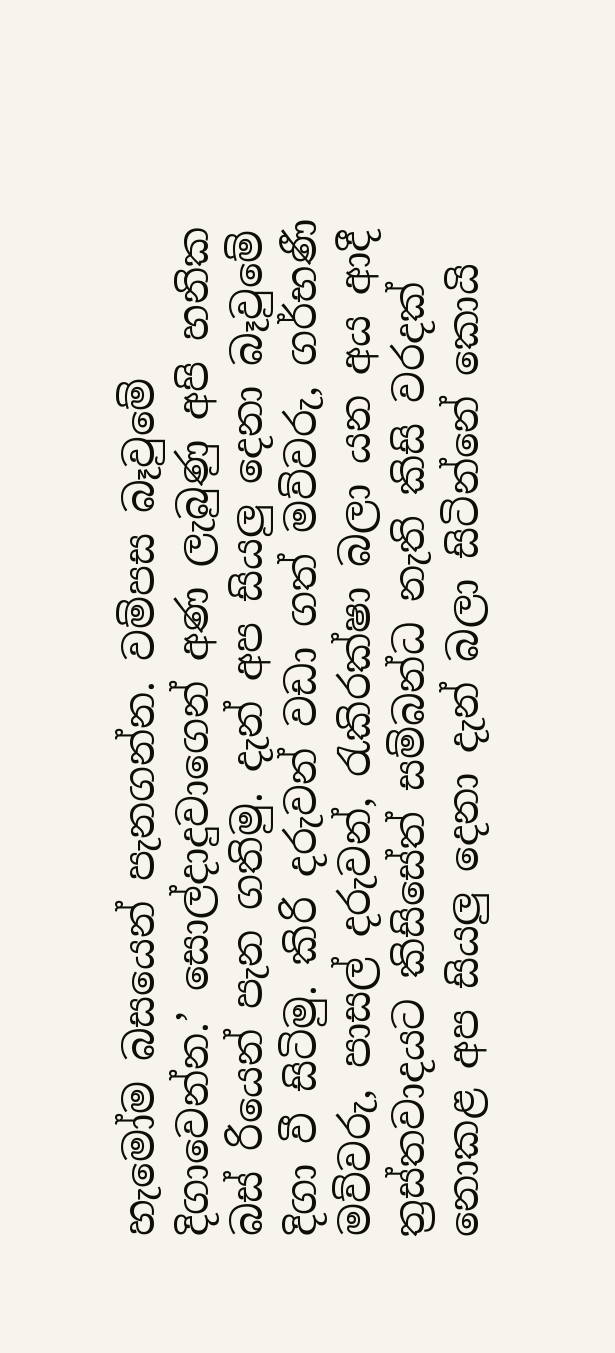හැමෝම බසයෙන් පැනගන්න. වම්පස බෑවුමේ දිගාවෙන්න.’ සොල්දාදුවාගෙන් අණ ලැබුණු අපි හනික බස් රියෙන් පැන ගතිමු. දැන් අප සියලු දෙනා බෑවුමේ දිගා වී සිටිමු. කිරි දරුවන් වඩා ගත් මව්වරු, ගර්භණී මව්වරු, පාසල් දරුවන්, රැකිරක්ෂා බලා යන අය ආදී ත්‍රස්තවාදයට කිසිසේත් සම්බන්ධ නැති කිසි වරදක් නොකළ අප සියලු දෙනා දැන් බලා සිටින්නේ කොයි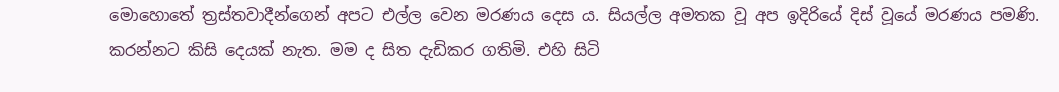මොහොතේ ත්‍රස්තවාදීන්ගෙන් අපට එල්ල වෙන මරණය දෙස ය. සියල්ල අමතක වූ අප ඉදිරියේ දිස් වූයේ මරණය පමණි. කරන්නට කිසි දෙයක් නැත. මම ද සිත දැඩිකර ගතිමි. එහි සිටි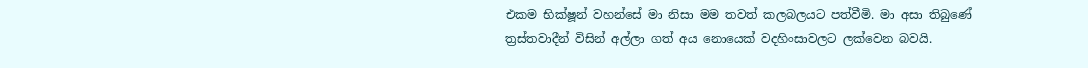එකම භික්ෂූන් වහන්සේ මා නිසා මම තවත් කලබලයට පත්වීමි. මා අසා තිබුණේ ත්‍රස්තවාදීන් විසින් අල්ලා ගත් අය නොයෙක් වදහිංසාවලට ලක්වෙන බවයි.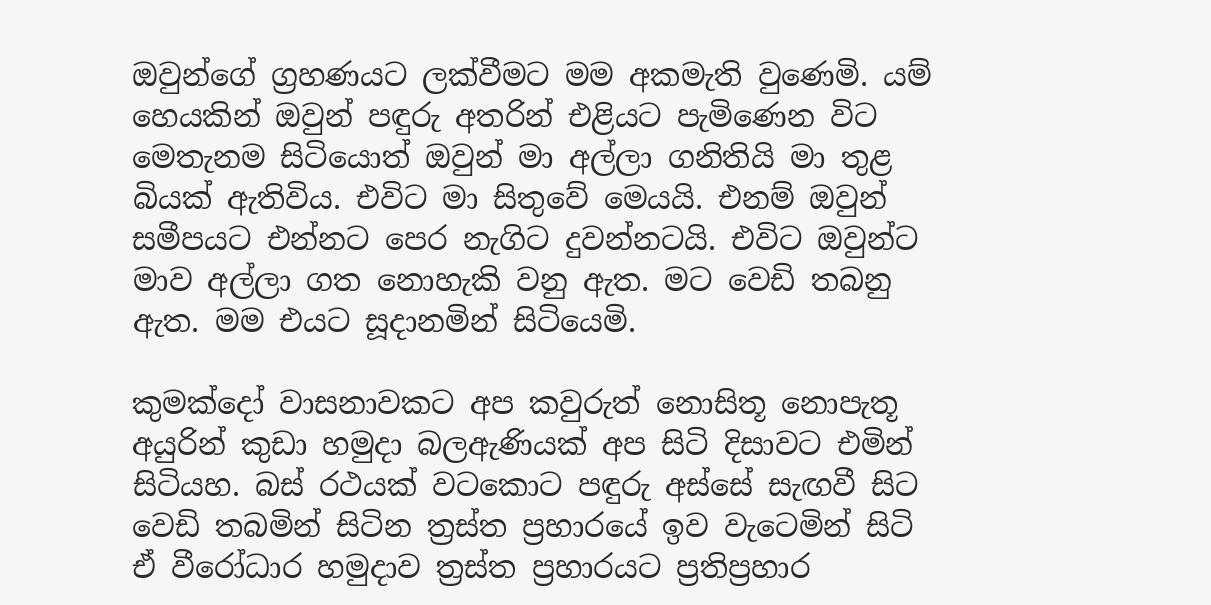ඔවුන්ගේ ග්‍රහණයට ලක්වීමට මම අකමැති වුණෙමි. යම් හෙයකින් ඔවුන් පඳුරු අතරින් එළියට පැමිණෙන විට මෙතැනම සිටියොත් ඔවුන් මා අල්ලා ගනිතියි මා තුළ බියක් ඇතිවිය. එවිට මා සිතුවේ මෙයයි. එනම් ඔවුන් සමීපයට එන්නට පෙර නැගිට දුවන්නටයි. එවිට ඔවුන්ට මාව අල්ලා ගත නොහැකි වනු ඇත. මට වෙඩි තබනු ඇත. මම එයට සූදානමින් සිටියෙමි.

කුමක්දෝ වාසනාවකට අප කවුරුත් නොසිතූ නොපැතූ අයුරින් කුඩා හමුදා බලඇණියක් අප සිටි දිසාවට එමින් සිටියහ. බස් රථයක් වටකොට පඳුරු අස්සේ සැඟවී සිට වෙඩි තබමින් සිටින ත්‍රස්ත ප්‍රහාරයේ ඉව වැටෙමින් සිටි ඒ වීරෝධාර හමුදාව ත්‍රස්ත ප්‍රහාරයට ප්‍රතිප්‍රහාර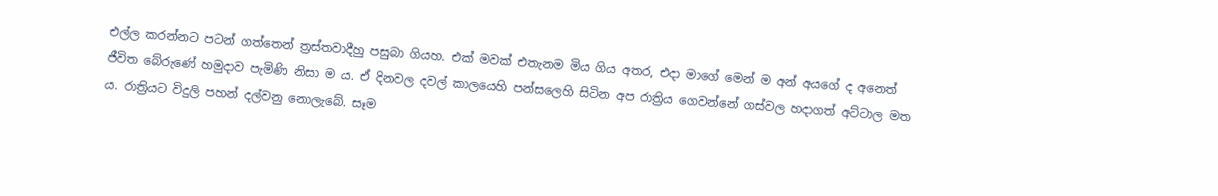එල්ල කරන්නට පටන් ගත්තෙන් ත්‍රස්තවාදීහු පසුබා ගියහ. එක් මවක් එතැනම මිය ගිය අතර, එදා මාගේ මෙන් ම අන් අයගේ ද අනෙත් ජීවිත බේරුණේ හමුදාව පැමිණි නිසා ම ය. ඒ දිනවල දවල් කාලයෙහි පන්සලෙහි සිටින අප රාත්‍රිය ගෙවන්නේ ගස්වල හදාගත් අට්ටාල මත ය. රාත්‍රියට විදුලි පහන් දල්වනු නොලැබේ. සෑම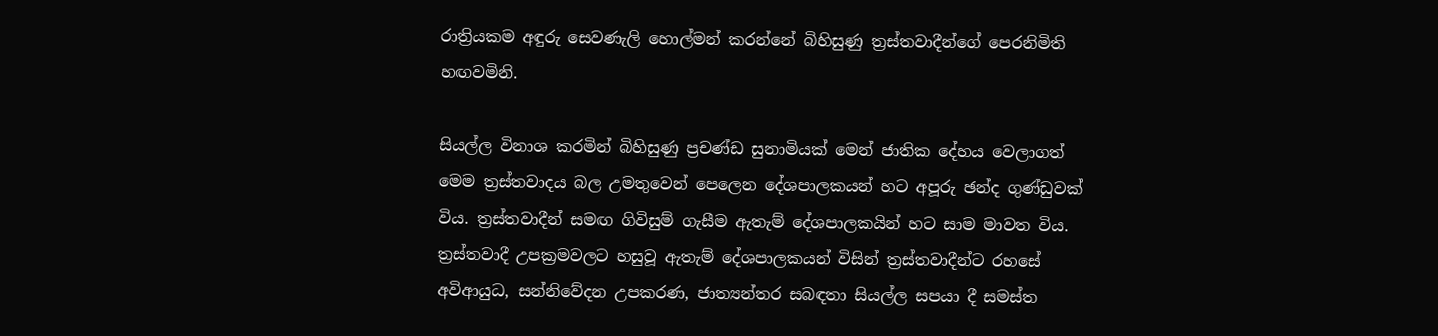රාත්‍රියකම අඳුරු සෙවණැලි හොල්මන් කරන්නේ බිහිසුණු ත්‍රස්තවාදීන්ගේ පෙරනිමිති හඟවමිනි.

සියල්ල විනාශ කරමින් බිහිසුණු ප්‍රචණ්ඩ සුනාමියක් මෙන් ජාතික දේහය වෙලාගත් මෙම ත්‍රස්තවාදය බල උමතුවෙන් පෙලෙන දේශපාලකයන් හට අපූරු ඡන්ද ගුණ්ඩුවක් විය. ත්‍රස්තවාදීන් සමඟ ගිවිසුම් ගැසීම ඇතැම් දේශපාලකයින් හට සාම මාවත විය. ත්‍රස්තවාදී උපක්‍රමවලට හසුවූ ඇතැම් දේශපාලකයන් විසින් ත්‍රස්තවාදීන්ට රහසේ අවිආයුධ, සන්නිවේදන උපකරණ, ජාත්‍යන්තර සබඳතා සියල්ල සපයා දී සමස්ත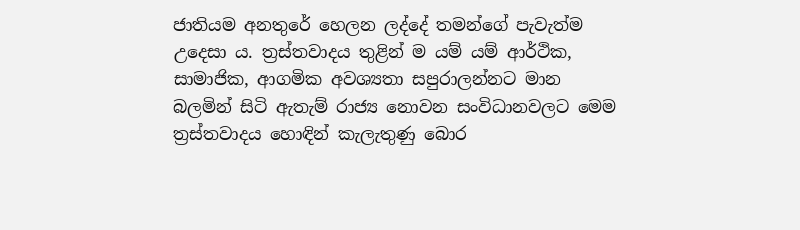ජාතියම අනතුරේ හෙලන ලද්දේ තමන්ගේ පැවැත්ම උදෙසා ය. ත්‍රස්තවාදය තුළින් ම යම් යම් ආර්ථික, සාමාජික, ආගමික අවශ්‍යතා සපුරාලන්නට මාන බලමින් සිටි ඇතැම් රාජ්‍ය නොවන සංවිධානවලට මෙම ත්‍රස්තවාදය හොඳින් කැලැතුණු බොර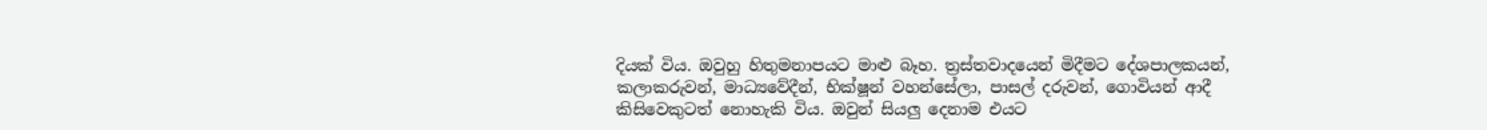දියක් විය. ඔවුහු හිතුමනාපයට මාළු බෑහ. ත්‍රස්තවාදයෙන් මිදීමට දේශපාලකයන්, කලාකරුවන්, මාධ්‍යවේදීන්, භික්ෂූන් වහන්සේලා, පාසල් දරුවන්, ගොවියන් ආදී කිසිවෙකුටත් නොහැකි විය. ඔවුන් සියලු දෙනාම එයට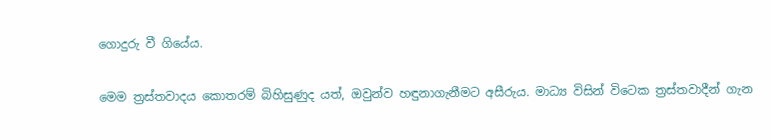ගොදුරු වී ගියේය.

මෙම ත්‍රස්තවාදය කොතරම් බිහිසුණුද යත්, ඔවුන්ව හඳුනාගැනීමට අසීරුය. මාධ්‍ය විසින් විටෙක ත්‍රස්තවාදීන් ගැන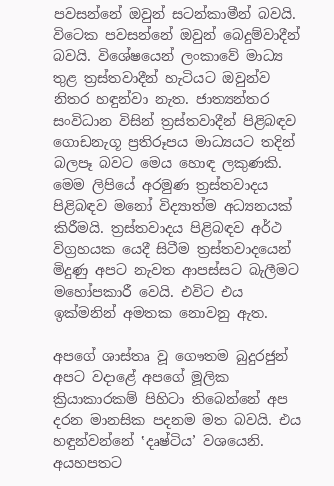පවසන්නේ ඔවුන් සටන්කාමීන් බවයි. විටෙක පවසන්නේ ඔවුන් බෙදුම්වාදීන් බවයි. විශේෂයෙන් ලංකාවේ මාධ්‍ය තුළ ත්‍රස්තවාදීන් හැටියට ඔවුන්ව නිතර හඳුන්වා නැත. ජාත්‍යන්තර සංවිධාන විසින් ත්‍රස්තවාදීන් පිළිබඳව ගොඩනැගූ ප්‍රතිරූපය මාධ්‍යයට තදින් බලපෑ බවට මෙය හොඳ ලකුණකි. මෙම ලිපියේ අරමුණ ත්‍රස්තවාදය පිළිබඳව මනෝ විද්‍යාත්ම අධ්‍යනයක් කිරීමයි. ත්‍රස්තවාදය පිළිබඳව අර්ථ විග්‍රහයක යෙදී සිටීම ත්‍රස්තවාදයෙන් මිදුණු අපට නැවත ආපස්සට බැලීමට මහෝපකාරී වෙයි. එවිට එය ඉක්මනින් අමතක නොවනු ඇත.

අපගේ ශාස්තෘ වූ ගෞතම බුදුරජුන් අපට වදාළේ අපගේ මූලික ක්‍රියාකාරකම් පිහිටා තිබෙන්නේ අප දරන මානසික පදනම මත බවයි. එය හඳුන්වන්නේ ‛දෘෂ්ටිය’ වශයෙනි. අයහපතට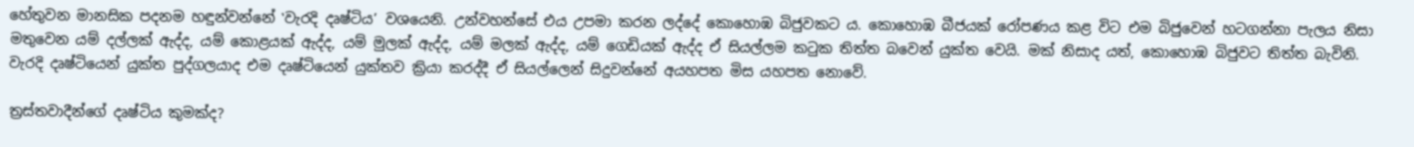හේතුවන මානසික පදනම හඳුන්වන්නේ ‛වැරදි දෘෂ්ටිය’ වශයෙනි. උන්වහන්සේ එය උපමා කරන ලද්දේ කොහොඹ බිජුවකට ය. කොහොඹ බීජයක් රෝපණය කළ විට එම බිජුවෙන් හටගන්නා පැලය නිසා මතුවෙන යම් දල්ලක් ඇද්ද, යම් කොළයක් ඇද්ද, යම් මුලක් ඇද්ද, යම් මලක් ඇද්ද, යම් ගෙඩියක් ඇද්ද ඒ සියල්ලම කටුක තිත්ත බවෙන් යුක්ත වෙයි. මක් නිසාද යත්, කොහොඹ බිජුවට තිත්ත බැවිනි. වැරදි දෘෂ්ටියෙන් යුක්ත පුද්ගලයාද එම දෘෂ්ටියෙන් යුක්තව ක්‍රියා කරද්දී ඒ සියල්ලෙන් සිදුවන්නේ අයහපත මිස යහපත නොවේ.

ත්‍රස්තවාදීන්ගේ දෘෂ්ටිය කුමක්ද?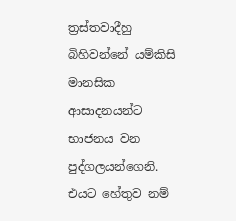ත්‍රස්තවාදීහු බිහිවන්නේ යම්කිසි මානසික ආසාදනයන්ට භාජනය වන පුද්ගලයන්ගෙනි. එයට හේතුව නම්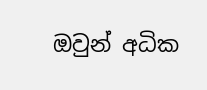ඔවුන් අධික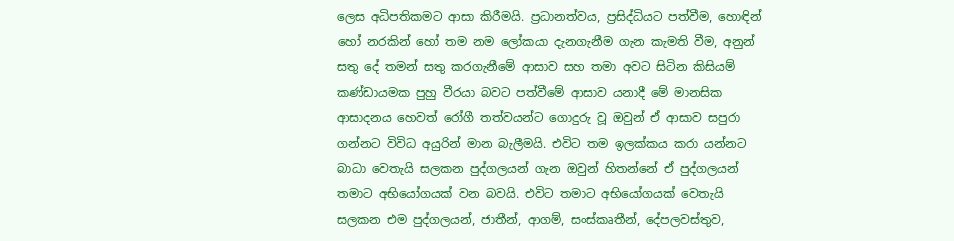ලෙස අධිපතිකමට ආසා කිරීමයි. ප්‍රධානත්වය, ප්‍රසිද්ධියට පත්වීම, හොඳින් හෝ නරකින් හෝ තම නම ලෝකයා දැනගැනීම ගැන කැමති වීම, අනුන් සතු දේ තමන් සතු කරගැනීමේ ආසාව සහ තමා අවට සිටින කිසියම් කණ්ඩායමක පුහු වීරයා බවට පත්වීමේ ආසාව යනාදී මේ මානසික ආසාදනය හෙවත් රෝගී තත්වයන්ට ගොදුරු වූ ඔවුන් ඒ ආසාව සපුරා ගන්නට විවිධ අයුරින් මාන බැලීමයි. එවිට තම ඉලක්කය කරා යන්නට බාධා වෙතැයි සලකන පුද්ගලයන් ගැන ඔවුන් හිතන්නේ ඒ පුද්ගලයන් තමාට අභියෝගයක් වන බවයි. එවිට තමාට අභියෝගයක් වෙතැයි සලකන එම පුද්ගලයන්, ජාතීන්, ආගම්, සංස්කෘතීන්, දේපලවස්තුව,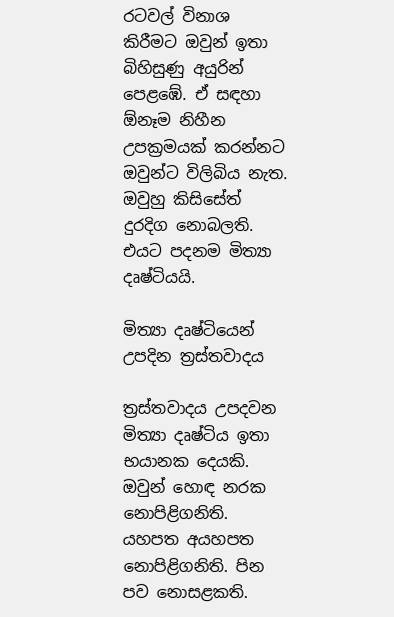රටවල් විනාශ කිරීමට ඔවුන් ඉතා බිහිසුණු අයුරින් පෙළඹේ. ඒ සඳහා ඕනෑම නිහීන උපක්‍රමයක් කරන්නට ඔවුන්ට විලිබිය නැත. ඔවුහු කිසිසේත් දුරදිග නොබලති. එයට පදනම මිත්‍යා දෘෂ්ටියයි.

මිත්‍යා දෘෂ්ටියෙන් උපදින ත්‍රස්තවාදය

ත්‍රස්තවාදය උපදවන මිත්‍යා දෘෂ්ටිය ඉතා භයානක දෙයකි. ඔවුන් හොඳ නරක නොපිළිගනිති. යහපත අයහපත නොපිළිගනිති. පින පව නොසළකති.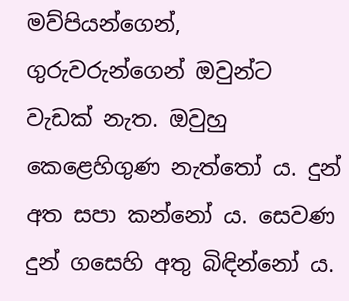මව්පියන්ගෙන්, ගුරුවරුන්ගෙන් ඔවුන්ට වැඩක් නැත. ඔවුහු කෙළෙහිගුණ නැත්තෝ ය. දුන් අත සපා කන්නෝ ය. සෙවණ දුන් ගසෙහි අතු බිඳින්නෝ ය.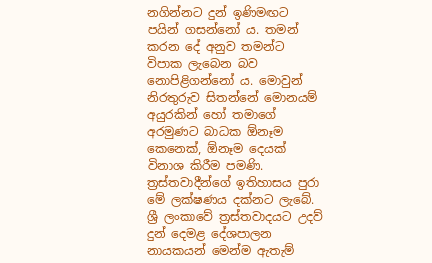නගින්නට දුන් ඉණිමඟට පයින් ගසන්නෝ ය. තමන් කරන දේ අනුව තමන්ට විපාක ලැබෙන බව නොපිළිගන්නෝ ය. මොවුන් නිරතුරුව සිතන්නේ මොනයම් අයුරකින් හෝ තමාගේ අරමුණට බාධක ඕනෑම කෙනෙක්, ඕනෑම දෙයක් විනාශ කිරීම පමණි. ත්‍රස්තවාදීන්ගේ ඉතිහාසය පුරා මේ ලක්ෂණය දක්නට ලැබේ. ශ්‍රී ලංකාවේ ත්‍රස්තවාදයට උදව් දුන් දෙමළ දේශපාලන නායකයන් මෙන්ම ඇතැම්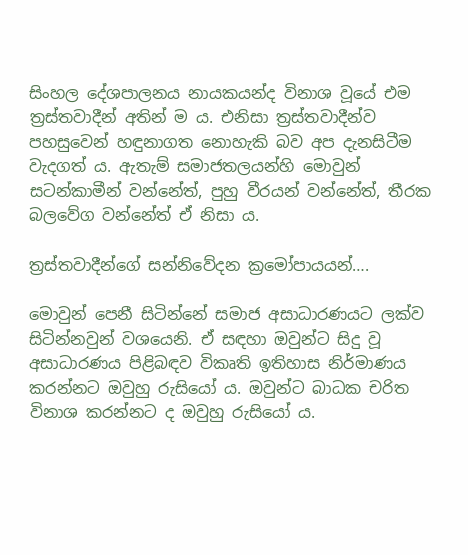සිංහල දේශපාලනය නායකයන්ද විනාශ වූයේ එම ත්‍රස්තවාදීන් අතින් ම ය. එනිසා ත්‍රස්තවාදීන්ව පහසුවෙන් හඳුනාගත නොහැකි බව අප දැනසිටීම වැදගත් ය. ඇතැම් සමාජතලයන්හි මොවුන් සටන්කාමීන් වන්නේත්, පුහු වීරයන් වන්නේත්, තීරක බලවේග වන්නේත් ඒ නිසා ය.

ත්‍රස්තවාදීන්ගේ සන්නිවේදන ක්‍රමෝපායයන්….

මොවුන් පෙනී සිටින්නේ සමාජ අසාධාරණයට ලක්ව සිටින්නවුන් වශයෙනි. ඒ සඳහා ඔවුන්ට සිදු වූ අසාධාරණය පිළිබඳව විකෘති ඉතිහාස නිර්මාණය කරන්නට ඔවුහු රුසියෝ ය. ඔවුන්ට බාධක චරිත විනාශ කරන්නට ද ඔවුහු රුසියෝ ය.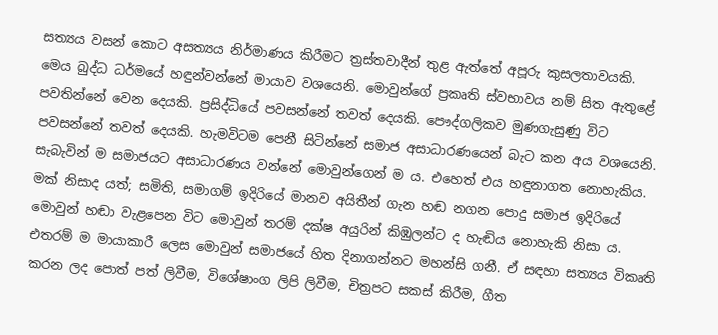සත්‍යය වසන් කොට අසත්‍යය නිර්මාණය කිරීමට ත්‍රස්තවාදීන් තුළ ඇත්තේ අපූරු කුසලතාවයකි. මෙය බුද්ධ ධර්මයේ හඳුන්වන්නේ මායාව වශයෙනි. මොවුන්ගේ ප්‍රකෘති ස්වභාවය නම් සිත ඇතුළේ පවතින්නේ වෙන දෙයකි. ප්‍රසිද්ධියේ පවසන්නේ තවත් දෙයකි. පෞද්ගලිකව මුණගැසුණු විට පවසන්නේ තවත් දෙයකි. හැමවිටම පෙනී සිටින්නේ සමාජ අසාධාරණයෙන් බැට කන අය වශයෙනි. සැබැවින් ම සමාජයට අසාධාරණය වන්නේ මොවුන්ගෙන් ම ය. එහෙත් එය හඳුනාගත නොහැකිය. මක් නිසාද යත්; සමිති, සමාගම් ඉදිරියේ මානව අයිතීන් ගැන හඬ නගන පොදු සමාජ ඉදිරියේ මොවුන් හඬා වැළපෙන විට මොවුන් තරම් දක්ෂ අයුරින් කිඹුලන්ට ද හැඬිය නොහැකි නිසා ය. එතරම් ම මායාකාරී ලෙස මොවුන් සමාජයේ හිත දිනාගන්නට මහන්සි ගනී. ඒ සඳහා සත්‍යය විකෘති කරන ලද පොත් පත් ලිවීම, විශේෂාංග ලිපි ලිවීම, චිත්‍රපට සකස් කිරීම, ගීත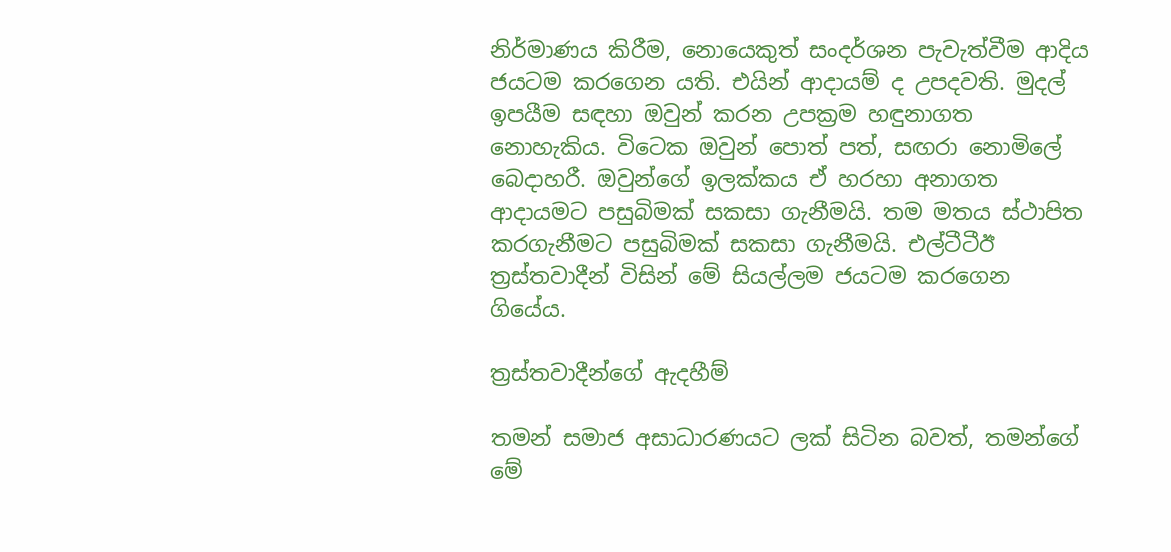නිර්මාණය කිරීම, නොයෙකුත් සංදර්ශන පැවැත්වීම ආදිය ජයටම කරගෙන යති. එයින් ආදායම් ද උපදවති. මුදල් ඉපයීම සඳහා ඔවුන් කරන උපක්‍රම හඳුනාගත නොහැකිය. විටෙක ඔවුන් පොත් පත්, සඟරා නොමිලේ බෙදාහරී. ඔවුන්ගේ ඉලක්කය ඒ හරහා අනාගත ආදායමට පසුබිමක් සකසා ගැනීමයි. තම මතය ස්ථාපිත කරගැනීමට පසුබිමක් සකසා ගැනීමයි. එල්ටීටීඊ ත්‍රස්තවාදීන් විසින් මේ සියල්ලම ජයටම කරගෙන ගියේය.

ත්‍රස්තවාදීන්ගේ ඇදහීම්

තමන් සමාජ අසාධාරණයට ලක් සිටින බවත්, තමන්ගේ මේ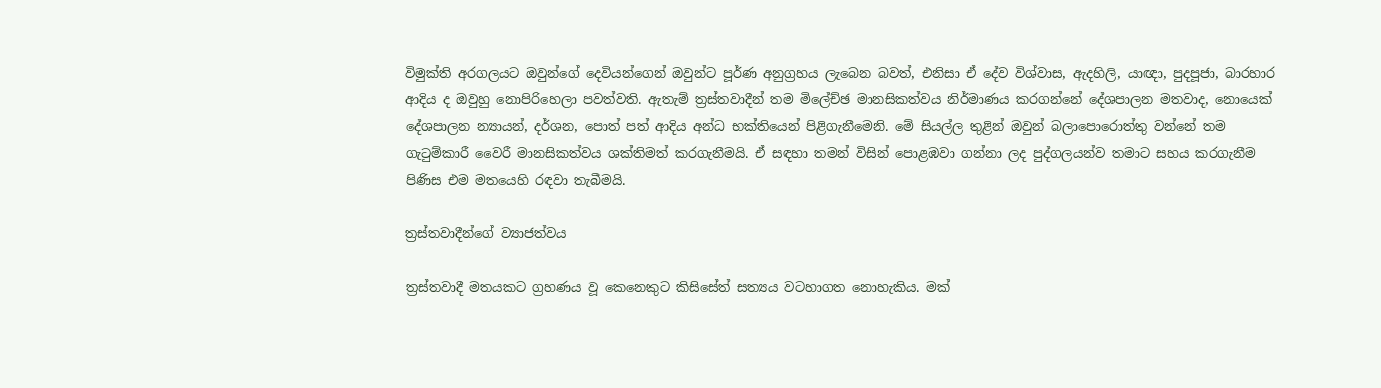විමුක්ති අරගලයට ඔවුන්ගේ දෙවියන්ගෙන් ඔවුන්ට පූර්ණ අනුග්‍රහය ලැබෙන බවත්, එනිසා ඒ දේව විශ්වාස, ඇදහිලි, යාඥා, පුදපූජා, බාරහාර ආදිය ද ඔවුහු නොපිරිහෙලා පවත්වති. ඇතැම් ත්‍රස්තවාදීන් තම මිලේච්ඡ මානසිකත්වය නිර්මාණය කරගන්නේ දේශපාලන මතවාද, නොයෙක් දේශපාලන න්‍යායන්, දර්ශන, පොත් පත් ආදිය අන්ධ භක්තියෙන් පිළිගැනීමෙනි. මේ සියල්ල තුළින් ඔවුන් බලාපොරොත්තු වන්නේ තම ගැටුම්කාරී වෛරී මානසිකත්වය ශක්තිමත් කරගැනීමයි. ඒ සඳහා තමන් විසින් පොළඹවා ගන්නා ලද පුද්ගලයන්ව තමාට සහය කරගැනීම පිණිස එම මතයෙහි රඳවා තැබීමයි.

ත්‍රස්තවාදීන්ගේ ව්‍යාජත්වය

ත්‍රස්තවාදී මතයකට ග්‍රහණය වූ කෙනෙකුට කිසිසේත් සත්‍යය වටහාගත නොහැකිය. මක්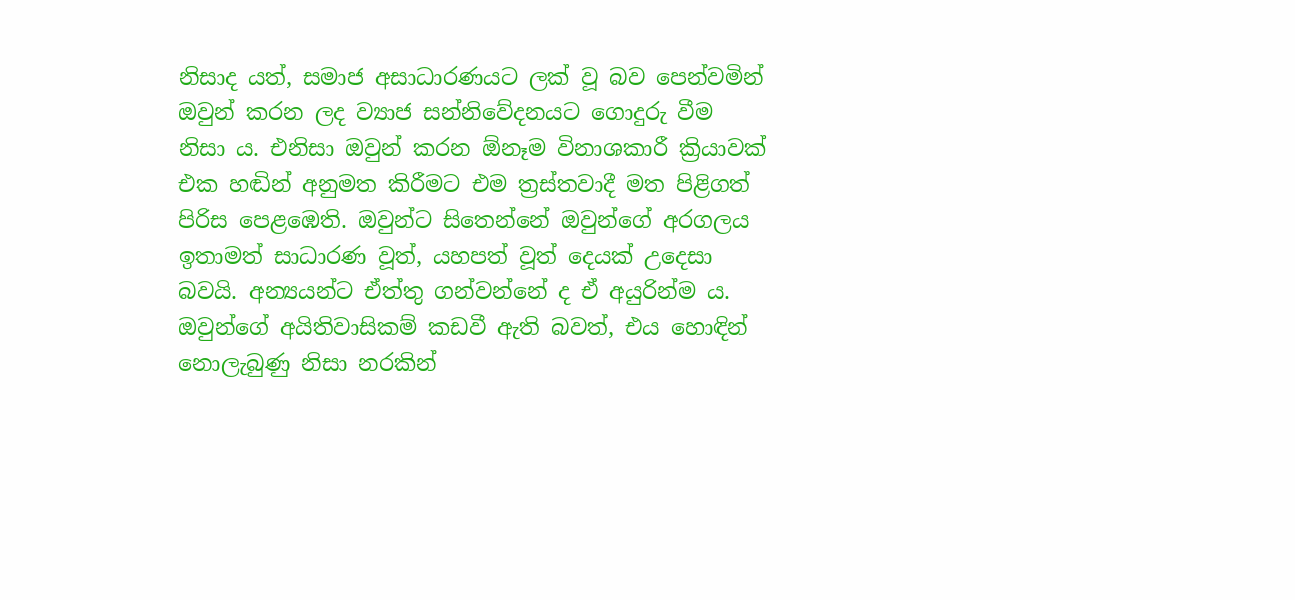නිසාද යත්, සමාජ අසාධාරණයට ලක් වූ බව පෙන්වමින් ඔවුන් කරන ලද ව්‍යාජ සන්නිවේදනයට ගොදුරු වීම නිසා ය. එනිසා ඔවුන් කරන ඕනෑම විනාශකාරී ක්‍රියාවක් එක හඬින් අනුමත කිරීමට එම ත්‍රස්තවාදී මත පිළිගත් පිරිස පෙළඹෙති. ඔවුන්ට සිතෙන්නේ ඔවුන්ගේ අරගලය ඉතාමත් සාධාරණ වූත්, යහපත් වූත් දෙයක් උදෙසා බවයි. අන්‍යයන්ට ඒත්තු ගන්වන්නේ ද ඒ අයුරින්ම ය. ඔවුන්ගේ අයිතිවාසිකම් කඩවී ඇති බවත්, එය හොඳින් නොලැබුණු නිසා නරකින්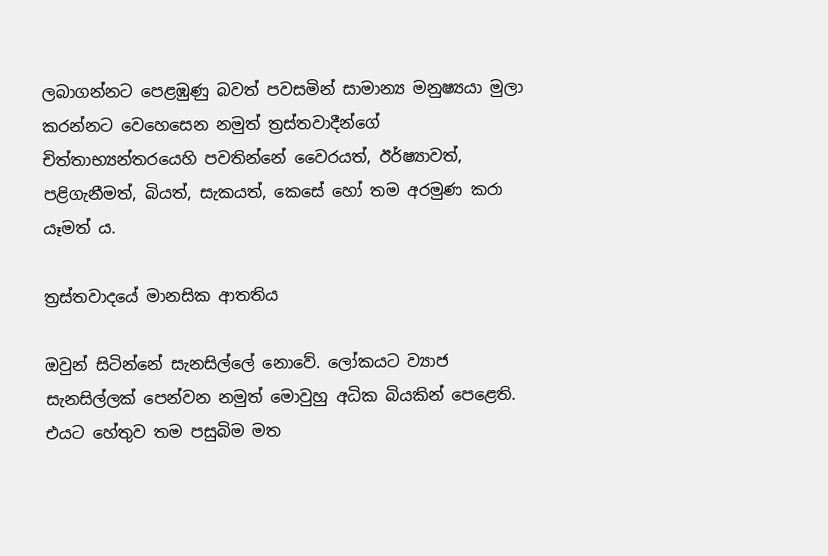ලබාගන්නට පෙළඹුණු බවත් පවසමින් සාමාන්‍ය මනුෂ්‍යයා මුලා කරන්නට වෙහෙසෙන නමුත් ත්‍රස්තවාදීන්ගේ චිත්තාභ්‍යන්තරයෙහි පවතින්නේ වෛරයත්, ඊර්ෂ්‍යාවත්, පළිගැනීමත්, බියත්, සැකයත්, කෙසේ හෝ තම අරමුණ කරා යෑමත් ය.

ත්‍රස්තවාදයේ මානසික ආතතිය

ඔවුන් සිටින්නේ සැනසිල්ලේ නොවේ. ලෝකයට ව්‍යාජ සැනසිල්ලක් පෙන්වන නමුත් මොවුහු අධික බියකින් පෙළෙති. එයට හේතුව තම පසුබිම මත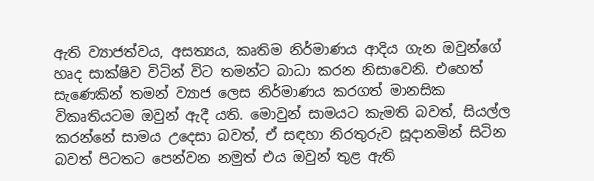ඇති ව්‍යාජත්වය, අසත්‍යය, කෘතිම නිර්මාණය ආදිය ගැන ඔවුන්ගේ හෘද සාක්ෂිව විටින් විට තමන්ට බාධා කරන නිසාවෙනි. එහෙත් සැණෙකින් තමන් ව්‍යාජ ලෙස නිර්මාණය කරගත් මානසික විකෘතියටම ඔවුන් ඇදී යති. මොවුන් සාමයට කැමති බවත්, සියල්ල කරන්නේ සාමය උදෙසා බවත්, ඒ සඳහා නිරතුරුව සූදානමින් සිටින බවත් පිටතට පෙන්වන නමුත් එය ඔවුන් තුළ ඇති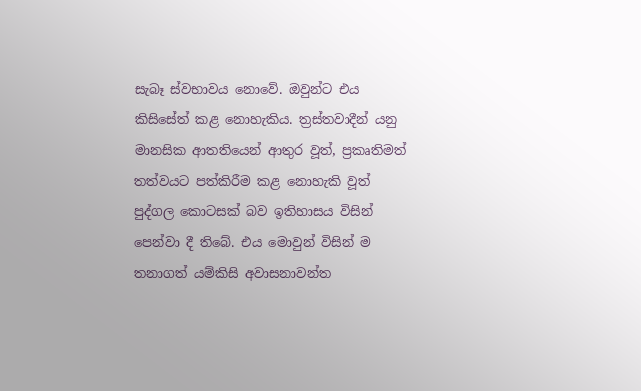සැබෑ ස්වභාවය නොවේ. ඔවුන්ට එය කිසිසේත් කළ නොහැකිය. ත්‍රස්තවාදීන් යනු මානසික ආතතියෙන් ආතුර වූත්, ප්‍රකෘතිමත් තත්වයට පත්කිරීම කළ නොහැකි වූත් පුද්ගල කොටසක් බව ඉතිහාසය විසින් පෙන්වා දී තිබේ. එය මොවුන් විසින් ම තනාගත් යම්කිසි අවාසනාවන්ත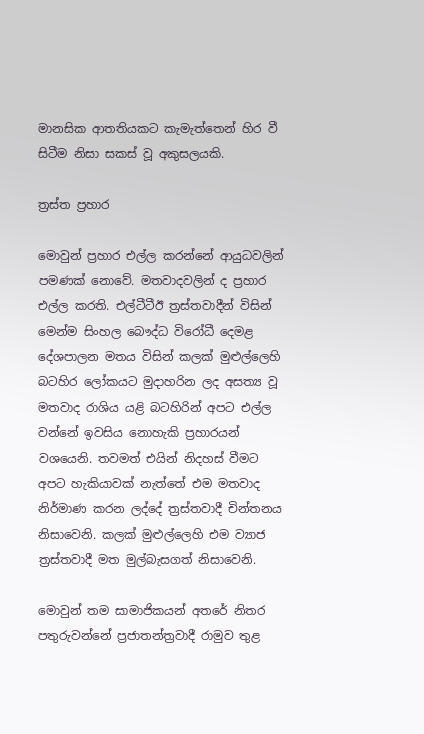මානසික ආතතියකට කැමැත්තෙන් හිර වී සිටීම නිසා සකස් වූ අකුසලයකි.

ත්‍රස්ත ප්‍රහාර

මොවුන් ප්‍රහාර එල්ල කරන්නේ ආයුධවලින් පමණක් නොවේ. මතවාදවලින් ද ප්‍රහාර එල්ල කරති. එල්ටීටීඊ ත්‍රස්තවාදීන් විසින් මෙන්ම සිංහල බෞද්ධ විරෝධී දෙමළ දේශපාලන මතය විසින් කලක් මුළුල්ලෙහි බටහිර ලෝකයට මුදාහරින ලද අසත්‍ය වූ මතවාද රාශිය යළි බටහිරින් අපට එල්ල වන්නේ ඉවසිය නොහැකි ප්‍රහාරයන් වශයෙනි. තවමත් එයින් නිදහස් වීමට අපට හැකියාවක් නැත්තේ එම මතවාද නිර්මාණ කරන ලද්දේ ත්‍රස්තවාදී චින්තනය නිසාවෙනි. කලක් මුළුල්ලෙහි එම ව්‍යාජ ත්‍රස්තවාදී මත මුල්බැසගත් නිසාවෙනි.

මොවුන් තම සාමාජිකයන් අතරේ නිතර පතුරුවන්නේ ප්‍රජාතන්ත්‍රවාදී රාමුව තුළ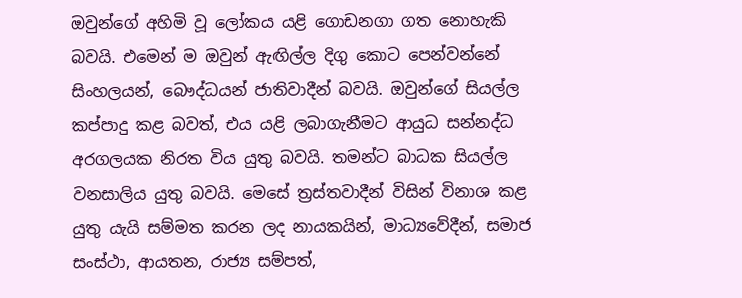ඔවුන්ගේ අහිමි වූ ලෝකය යළි ගොඩනගා ගත නොහැකි බවයි. එමෙන් ම ඔවුන් ඇඟිල්ල දිගු කොට පෙන්වන්නේ සිංහලයන්, බෞද්ධයන් ජාතිවාදීන් බවයි. ඔවුන්ගේ සියල්ල කප්පාදු කළ බවත්, එය යළි ලබාගැනීමට ආයුධ සන්නද්ධ අරගලයක නිරත විය යුතු බවයි. තමන්ට බාධක සියල්ල වනසාලිය යුතු බවයි. මෙසේ ත්‍රස්තවාදීන් විසින් විනාශ කළ යුතු යැයි සම්මත කරන ලද නායකයින්, මාධ්‍යවේදීන්, සමාජ සංස්ථා, ආයතන, රාජ්‍ය සම්පත්,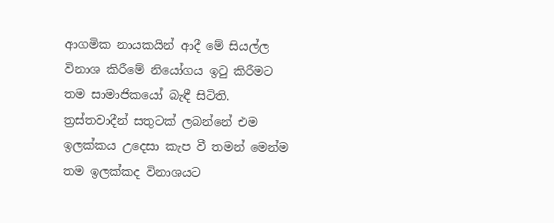ආගමික නායකයින් ආදී මේ සියල්ල විනාශ කිරීමේ නියෝගය ඉටු කිරීමට තම සාමාජිකයෝ බැඳී සිටිති. ත්‍රස්තවාදීන් සතුටක් ලබන්නේ එම ඉලක්කය උදෙසා කැප වී තමන් මෙන්ම තම ඉලක්කද විනාශයට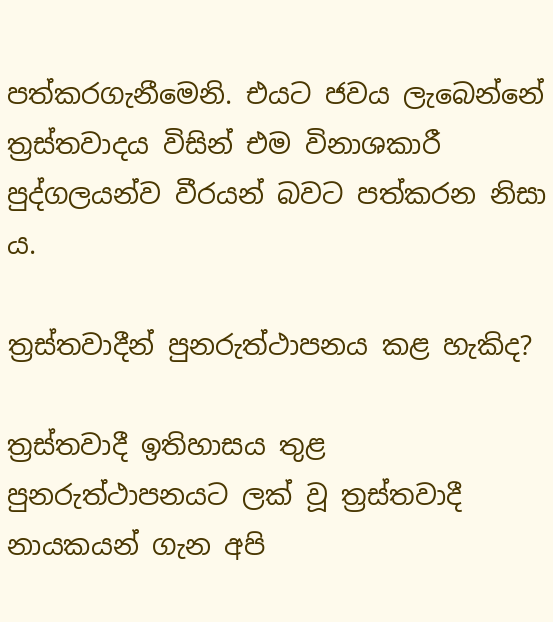පත්කරගැනීමෙනි. එයට ජවය ලැබෙන්නේ ත්‍රස්තවාදය විසින් එම විනාශකාරී පුද්ගලයන්ව වීරයන් බවට පත්කරන නිසා ය.

ත්‍රස්තවාදීන් පුනරුත්ථාපනය කළ හැකිද?

ත්‍රස්තවාදී ඉතිහාසය තුළ පුනරුත්ථාපනයට ලක් වූ ත්‍රස්තවාදී නායකයන් ගැන අපි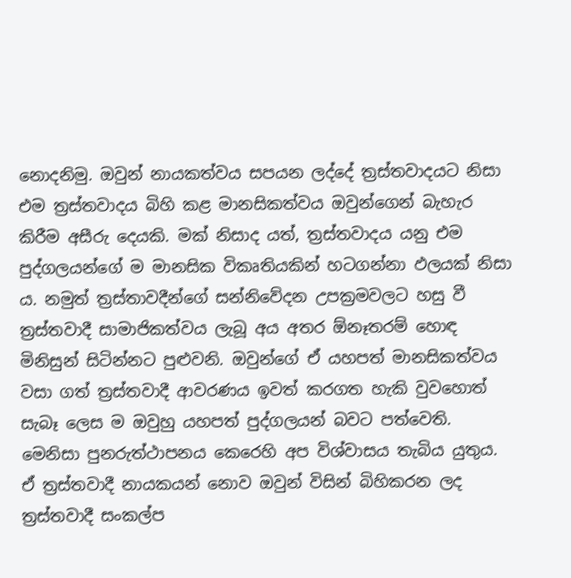නොදනිමු. ඔවුන් නායකත්වය සපයන ලද්දේ ත්‍රස්තවාදයට නිසා එම ත්‍රස්තවාදය බිහි කළ මානසිකත්වය ඔවුන්ගෙන් බැහැර කිරීම අසීරු දෙයකි. මක් නිසාද යත්, ත්‍රස්තවාදය යනු එම පුද්ගලයන්ගේ ම මානසික විකෘතියකින් හටගන්නා ඵලයක් නිසා ය. නමුත් ත්‍රස්තාවදීන්ගේ සන්නිවේදන උපක්‍රමවලට හසු වී ත්‍රස්තවාදී සාමාජිකත්වය ලැබූ අය අතර ඕනෑතරම් හොඳ මිනිසුන් සිටින්නට පුළුවනි. ඔවුන්ගේ ඒ යහපත් මානසිකත්වය වසා ගත් ත්‍රස්තවාදී ආවරණය ඉවත් කරගත හැකි වුවහොත් සැබෑ ලෙස ම ඔවුහු යහපත් පුද්ගලයන් බවට පත්වෙති. මෙනිසා පුනරුත්ථාපනය කෙරෙහි අප විශ්වාසය තැබිය යුතුය. ඒ ත්‍රස්තවාදී නායකයන් නොව ඔවුන් විසින් බිහිකරන ලද ත්‍රස්තවාදී සංකල්ප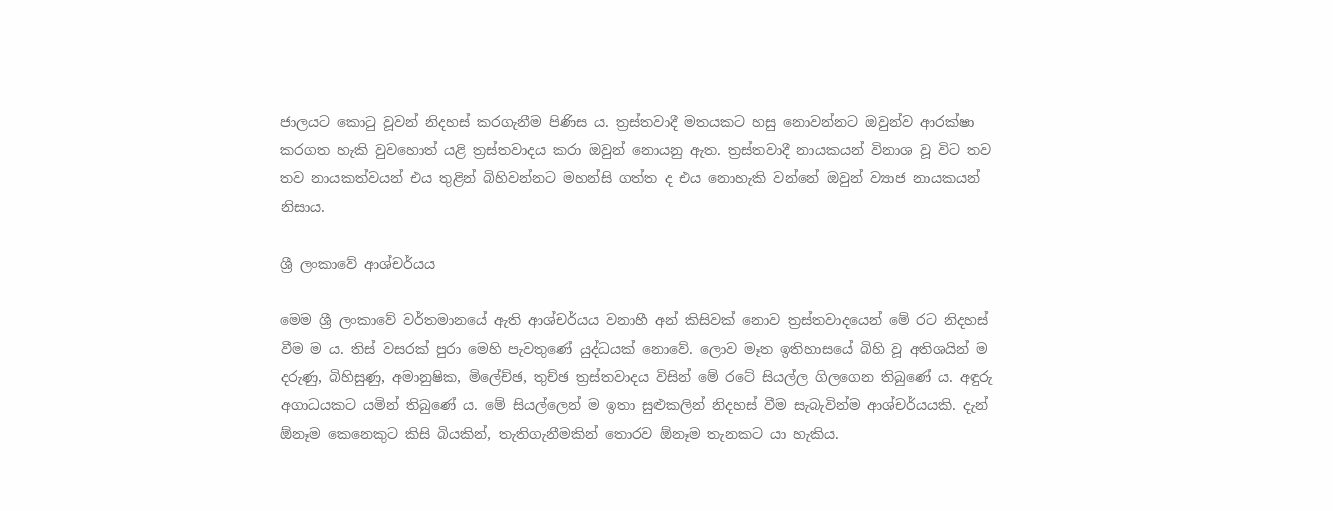ජාලයට කොටු වූවන් නිදහස් කරගැනීම පිණිස ය. ත්‍රස්තවාදී මතයකට හසු නොවන්නට ඔවුන්ව ආරක්ෂා කරගත හැකි වුවහොත් යළි ත්‍රස්තවාදය කරා ඔවුන් නොයනු ඇත. ත්‍රස්තවාදී නායකයන් විනාශ වූ විට තව තව නායකත්වයන් එය තුළින් බිහිවන්නට මහන්සි ගත්ත ද එය නොහැකි වන්නේ ඔවුන් ව්‍යාජ නායකයන් නිසාය.

ශ්‍රී ලංකාවේ ආශ්චර්යය

මෙම ශ්‍රී ලංකාවේ වර්තමානයේ ඇති ආශ්චර්යය වනාහී අන් කිසිවක් නොව ත්‍රස්තවාදයෙන් මේ රට නිදහස් වීම ම ය. තිස් වසරක් පුරා මෙහි පැවතුණේ යුද්ධයක් නොවේ. ලොව මෑත ඉතිහාසයේ බිහි වූ අතිශයින් ම දරුණු, බිහිසුණු, අමානුෂික, මිලේච්ඡ, තුච්ඡ ත්‍රස්තවාදය විසින් මේ රටේ සියල්ල ගිලගෙන තිබුණේ ය. අඳුරු අගාධයකට යමින් තිබුණේ ය. මේ සියල්ලෙන් ම ඉතා සුළුකලින් නිදහස් වීම සැබැවින්ම ආශ්චර්යයකි. දැන් ඕනෑම කෙනෙකුට කිසි බියකින්, තැතිගැනීමකින් තොරව ඕනෑම තැනකට යා හැකිය.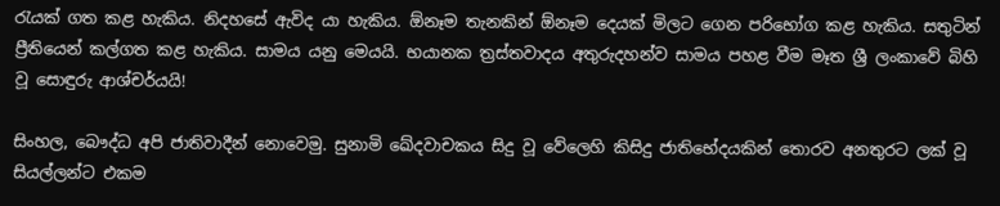රැයක් ගත කළ හැකිය. නිදහසේ ඇවිද යා හැකිය. ඕනෑම තැනකින් ඕනෑම දෙයක් මිලට ගෙන පරිභෝග කළ හැකිය. සතුටින් ප්‍රීතියෙන් කල්ගත කළ හැකිය. සාමය යනු මෙයයි. භයානක ත්‍රස්තවාදය අතුරුදහන්ව සාමය පහළ වීම මෑත ශ්‍රී ලංකාවේ බිහි වූ සොඳුරු ආශ්චර්යයි!

සිංහල, බෞද්ධ අපි ජාතිවාදීන් නොවෙමු. සුනාමි ඛේදවාචකය සිදු වූ වේලෙහි කිසිදු ජාතිභේදයකින් තොරව අනතුරට ලක් වූ සියල්ලන්ට එකම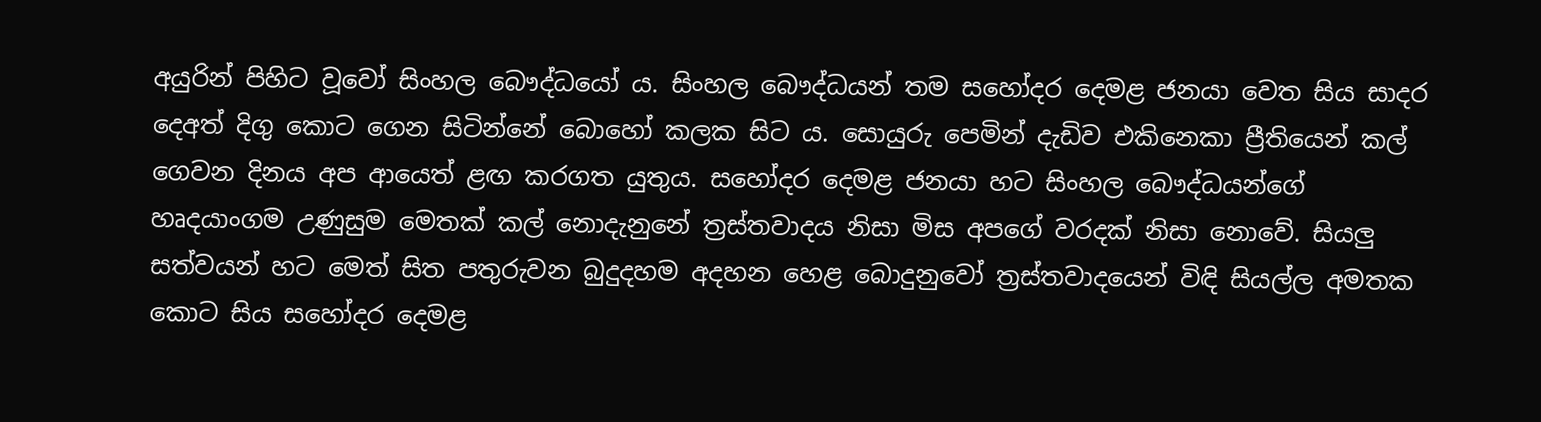අයුරින් පිහිට වූවෝ සිංහල බෞද්ධයෝ ය. සිංහල බෞද්ධයන් තම සහෝදර දෙමළ ජනයා වෙත සිය සාදර දෙඅත් දිගු කොට ගෙන සිටින්නේ බොහෝ කලක සිට ය. සොයුරු පෙමින් දැඩිව එකිනෙකා ප්‍රීතියෙන් කල් ගෙවන දිනය අප ආයෙත් ළඟ කරගත යුතුය. සහෝදර දෙමළ ජනයා හට සිංහල බෞද්ධයන්ගේ හෘදයාංගම උණුසුම මෙතක් කල් නොදැනුනේ ත්‍රස්තවාදය නිසා මිස අපගේ වරදක් නිසා නොවේ. සියලු සත්වයන් හට මෙත් සිත පතුරුවන බුදුදහම අදහන හෙළ බොදුනුවෝ ත්‍රස්තවාදයෙන් විඳි සියල්ල අමතක කොට සිය සහෝදර දෙමළ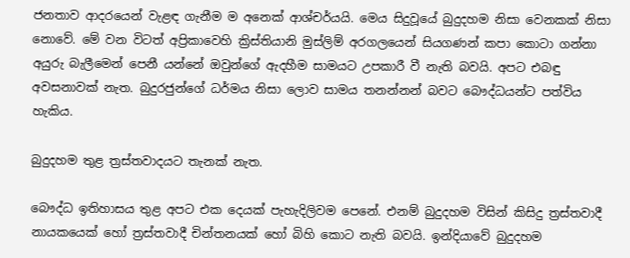ජනතාව ආදරයෙන් වැළඳ ගැනීම ම අනෙක් ආශ්චර්යයි. මෙය සිදුවූයේ බුදුදහම නිසා වෙනකක් නිසා නොවේ. මේ වන විටත් අප්‍රිකාවෙහි ක්‍රිස්තියානි මුස්ලිම් අරගලයෙන් සියගණන් කපා කොටා ගන්නා අයුරු බැලීමෙන් පෙනී යන්නේ ඔවුන්ගේ ඇදහීම සාමයට උපකාරී වී නැති බවයි. අපට එබඳු අවසනාවක් නැත. බුදුරජුන්ගේ ධර්මය නිසා ලොව සාමය තනන්නන් බවට බෞද්ධයන්ට පත්විය හැකිය.

බුදුදහම තුළ ත්‍රස්තවාදයට තැනක් නැත.

බෞද්ධ ඉතිහාසය තුළ අපට එක දෙයක් පැහැදිලිවම පෙනේ. එනම් බුදුදහම විසින් කිසිදු ත්‍රස්තවාදී නායකයෙක් හෝ ත්‍රස්තවාදී චින්තනයක් හෝ බිහි කොට නැති බවයි. ඉන්දියාවේ බුදුදහම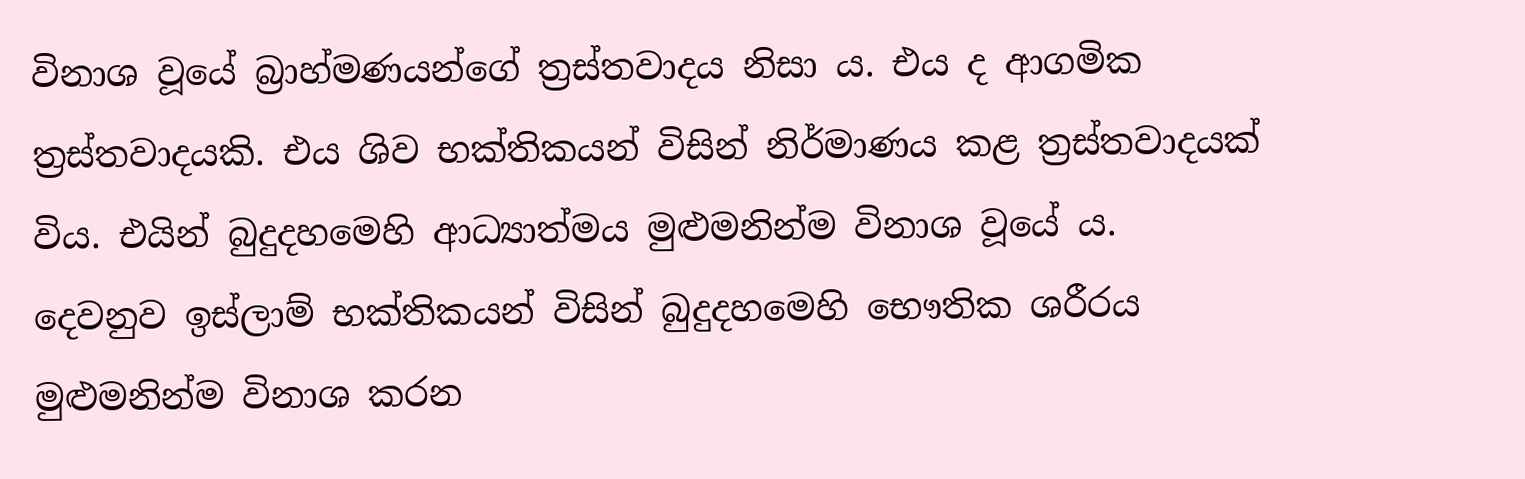විනාශ වූයේ බ්‍රාහ්මණයන්ගේ ත්‍රස්තවාදය නිසා ය. එය ද ආගමික ත්‍රස්තවාදයකි. එය ශිව භක්තිකයන් විසින් නිර්මාණය කළ ත්‍රස්තවාදයක් විය. එයින් බුදුදහමෙහි ආධ්‍යාත්මය මුළුමනින්ම විනාශ වූයේ ය. දෙවනුව ඉස්ලාම් භක්තිකයන් විසින් බුදුදහමෙහි භෞතික ශරීරය මුළුමනින්ම විනාශ කරන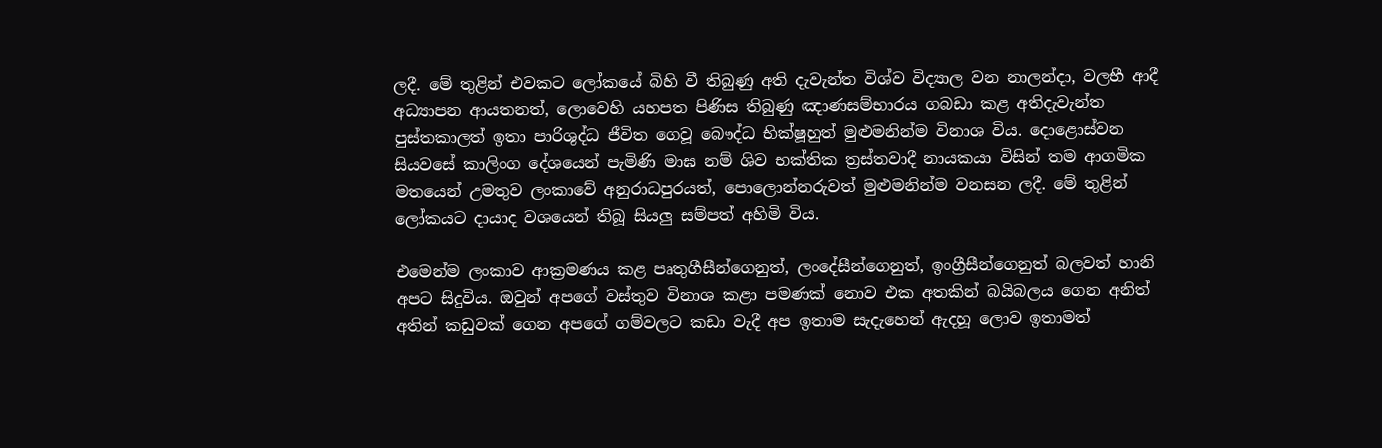ලදී. මේ තුළින් එවකට ලෝකයේ බිහි වී තිබුණු අති දැවැන්ත විශ්ව විද්‍යාල වන නාලන්දා, වලභී ආදී අධ්‍යාපන ආයතනත්, ලොවෙහි යහපත පිණිස තිබුණු ඤාණසම්භාරය ගබඩා කළ අතිදැවැන්ත පුස්තකාලත් ඉතා පාරිශුද්ධ ජීවිත ගෙවූ බෞද්ධ භික්ෂූහුත් මුළුමනින්ම විනාශ විය. දොළොස්වන සියවසේ කාලිංග දේශයෙන් පැමිණි මාඝ නම් ශිව භක්තික ත්‍රස්තවාදී නායකයා විසින් තම ආගමික මතයෙන් උමතුව ලංකාවේ අනුරාධපුරයත්, පොලොන්නරුවත් මුළුමනින්ම වනසන ලදී. මේ තුළින් ලෝකයට දායාද වශයෙන් තිබූ සියලු සම්පත් අහිමි විය.

එමෙන්ම ලංකාව ආක්‍රමණය කළ පෘතුගීසීන්ගෙනුත්, ලංදේසීන්ගෙනුත්, ඉංග්‍රීසීන්ගෙනුත් බලවත් හානි අපට සිදුවිය. ඔවුන් අපගේ වස්තුව විනාශ කළා පමණක් නොව එක අතකින් බයිබලය ගෙන අනිත් අතින් කඩුවක් ගෙන අපගේ ගම්වලට කඩා වැදී අප ඉතාම සැදැහෙන් ඇදහූ ලොව ඉතාමත්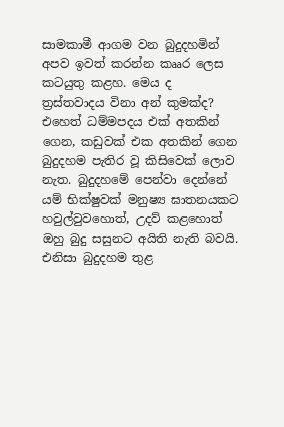සාමකාමී ආගම වන බුදුදහමින් අපව ඉවත් කරන්න කෲර ලෙස කටයුතු කළහ. මෙය ද ත්‍රස්තවාදය විනා අන් කුමක්ද? එහෙත් ධම්මපදය එක් අතකින් ගෙන, කඩුවක් එක අතකින් ගෙන බුදුදහම පැතිර වූ කිසිවෙක් ලොව නැත. බුදුදහමේ පෙන්වා දෙන්නේ යම් භික්ෂුවක් මනුෂ්‍ය ඝාතනයකට හවුල්වුවහොත්, උදව් කළහොත් ඔහු බුදු සසුනට අයිති නැති බවයි. එනිසා බුදුදහම තුළ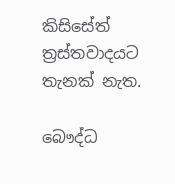කිසිසේත් ත්‍රස්තවාදයට තැනක් නැත.

බෞද්ධ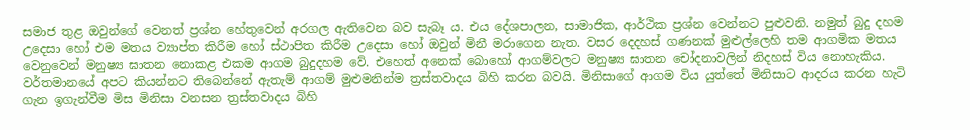සමාජ තුළ ඔවුන්ගේ වෙනත් ප්‍රශ්න හේතුවෙන් අරගල ඇතිවෙන බව සැබෑ ය. එය දේශපාලන, සාමාජික, ආර්ථික ප්‍රශ්න වෙන්නට පුළුවනි. නමුත් බුදු දහම උදෙසා හෝ එම මතය ව්‍යාප්ත කිරීම හෝ ස්ථාපිත කිරීම උදෙසා හෝ ඔවුන් මිනී මරාගෙන නැත. වසර දෙදහස් ගණනක් මුළුල්ලෙහි තම ආගමික මතය වෙනුවෙන් මනුෂ්‍ය ඝාතන නොකළ එකම ආගම බුදුදහම වේ. එහෙත් අනෙක් බොහෝ ආගම්වලට මනුෂ්‍ය ඝාතන චෝදනාවලින් නිදහස් විය නොහැකිය. වර්තමානයේ අපට කියන්නට තිබෙන්නේ ඇතැම් ආගම් මුළුමනින්ම ත්‍රස්තවාදය බිහි කරන බවයි. මිනිසාගේ ආගම විය යුත්තේ මිනිසාට ආදරය කරන හැටි ගැන ඉගැන්වීම මිස මිනිසා වනසන ත්‍රස්තවාදය බිහි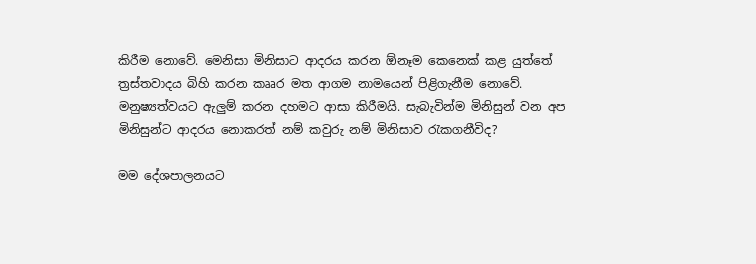කිරීම නොවේ. මෙනිසා මිනිසාට ආදරය කරන ඕනෑම කෙනෙක් කළ යුත්තේ ත්‍රස්තවාදය බිහි කරන කෲර මත ආගම නාමයෙන් පිළිගැනීම නොවේ. මනුෂ්‍යත්වයට ඇලුම් කරන දහමට ආසා කිරීමයි. සැබැවින්ම මිනිසුන් වන අප මිනිසුන්ට ආදරය නොකරත් නම් කවුරු නම් මිනිසාව රැකගනීවිද?

මම දේශපාලනයට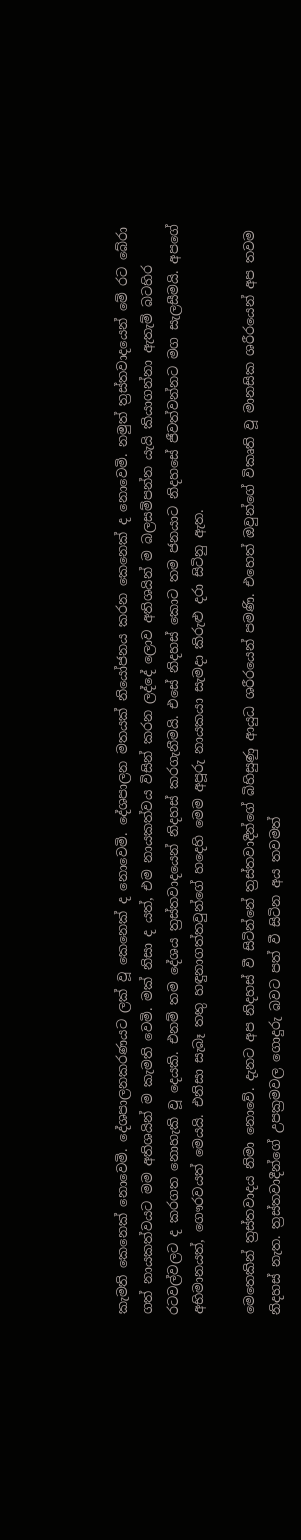කැමති කෙනෙක් නොවෙමි. දේශපාලනකරණයට ලක් වූ කෙනෙක් ද නොවෙමි. දේශපාලන මතයක් නියෝජනය කරන කෙනෙක් ද නොවෙමි. නමුත් ත්‍රස්තවාදයෙන් මේ රට බේරා ගත් නායකත්වයට මම අතිශයින් ම කැමති වෙමි. මක් නිසා ද යත්, එම නායකත්වය විසින් කරන ලද්දේ ලොව අතිශයින් ම බලසම්පන්න යැයි කියාගන්නා ඇතැම් බටහිර රටවල්වලට ද කරගත නොහැකි වූ දෙයකි. එනම් තම දේශය ත්‍රස්තවාදයෙන් නිදහස් කරගැනීමයි. එසේ නිදහස් කොට තම ජනයාට නිදහසේ ජීවත්වන්නට මග සැලසීමයි. අපගේ අභිමානයත්, ගෞරවයත් මෙයයි. එනිසා සැබෑ තතු හඳුනාගත්තවුන්ගේ හදෙහි මෙම අපූරු නායකයා සැමදා කිරුළු දරා සිටිනු ඇත.

මෙතෙකින් ත්‍රස්තවාදය නිමා නොවේ. දැනට අප නිදහස් වී සිටින්නේ ත්‍රස්තවාදීන්ගේ බිහිසුණු ආයුධ ශරීරයෙන් පමණි. එහෙත් ඔවුන්ගේ විකෘති වූ මානසික ශරීරයෙන් අප තවම නිදහස් නැත. ත්‍රස්තවාදීන්ගේ උපක්‍රමවල ගොදුරු බවට පත් වී සිටින අය තවමත්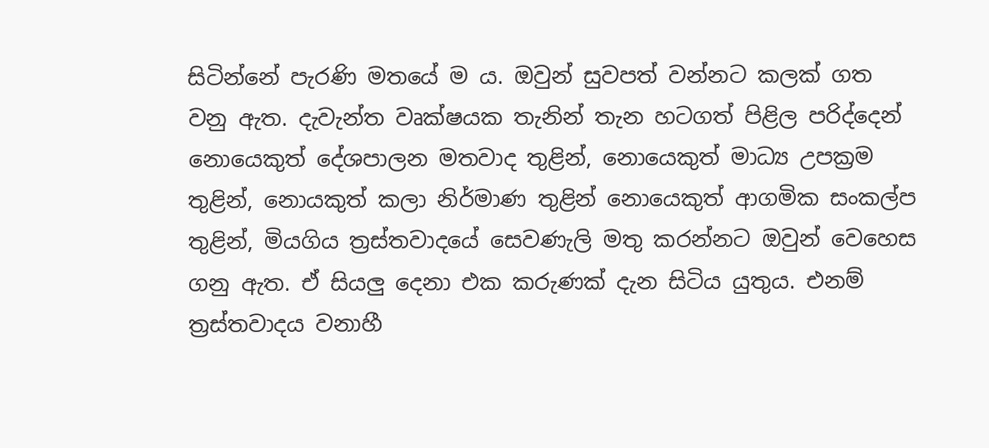සිටින්නේ පැරණි මතයේ ම ය. ඔවුන් සුවපත් වන්නට කලක් ගත වනු ඇත. දැවැන්ත වෘක්ෂයක තැනින් තැන හටගත් පිළිල පරිද්දෙන් නොයෙකුත් දේශපාලන මතවාද තුළින්, නොයෙකුත් මාධ්‍ය උපක්‍රම තුළින්, නොයකුත් කලා නිර්මාණ තුළින් නොයෙකුත් ආගමික සංකල්ප තුළින්, මියගිය ත්‍රස්තවාදයේ සෙවණැලි මතු කරන්නට ඔවුන් වෙහෙස ගනු ඇත. ඒ සියලු දෙනා එක කරුණක් දැන සිටිය යුතුය. එනම් ත්‍රස්තවාදය වනාහී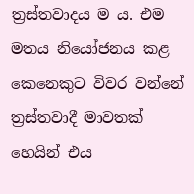ත්‍රස්තවාදය ම ය. එම මතය නියෝජනය කළ කෙනෙකුට විවර වන්නේ ත්‍රස්තවාදී මාවතක් හෙයින් එය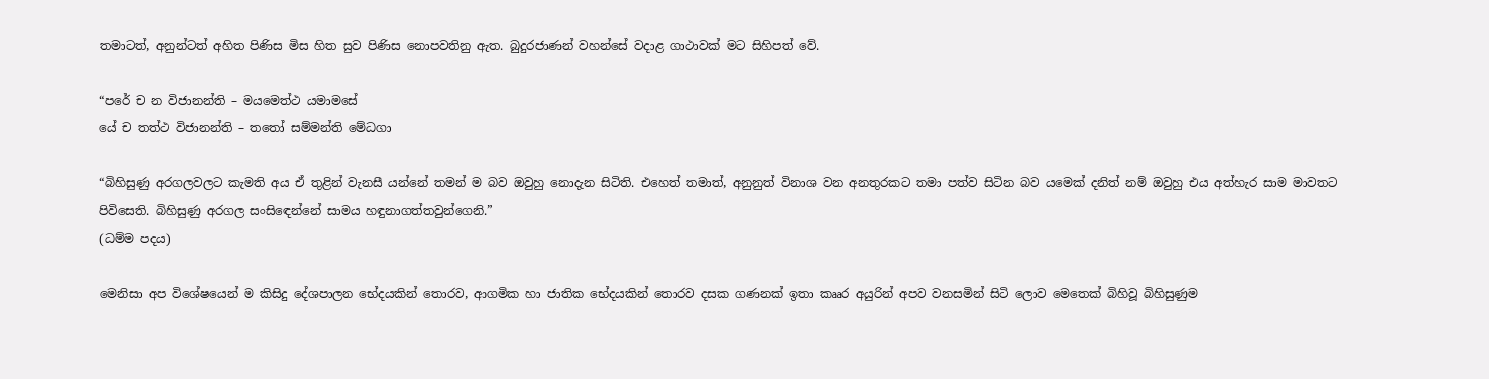තමාටත්, අනුන්ටත් අහිත පිණිස මිස හිත සුව පිණිස නොපවතිනු ඇත. බුදුරජාණන් වහන්සේ වදාළ ගාථාවක් මට සිහිපත් වේ.

“පරේ ච න විජානන්ති – මයමෙත්ථ යමාමසේ
යේ ච තත්ථ විජානන්ති – තතෝ සම්මන්ති මේධගා

“බිහිසුණු අරගලවලට කැමති අය ඒ තුළින් වැනසී යන්නේ තමන් ම බව ඔවුහු නොදැන සිටිති. එහෙත් තමාත්, අනුනුත් විනාශ වන අනතුරකට තමා පත්ව සිටින බව යමෙක් දනිත් නම් ඔවුහු එය අත්හැර සාම මාවතට පිවිසෙති. බිහිසුණු අරගල සංසිඳෙන්නේ සාමය හඳුනාගත්තවුන්ගෙනි.”
(ධම්ම පදය)

මෙනිසා අප විශේෂයෙන් ම කිසිදු දේශපාලන භේදයකින් තොරව, ආගමික හා ජාතික භේදයකින් තොරව දසක ගණනක් ඉතා කෲර අයුරින් අපව වනසමින් සිටි ලොව මෙතෙක් බිහිවූ බිහිසුණුම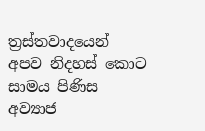ත්‍රස්තවාදයෙන් අපව නිදහස් කොට සාමය පිණිස අව්‍යාජ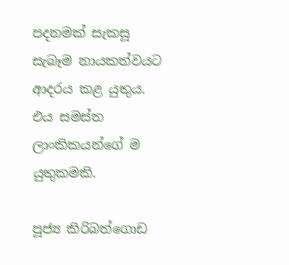පදනමක් සැකසූ සැබෑම නායකත්වයට ආදරය කළ යුතුය. එය සමස්ත ලාංකිකයන්ගේ ම යුතුකමකි.

පූජ්‍ය කිරිබත්ගොඩ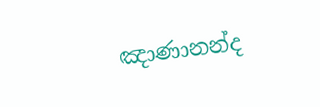ඤාණානන්ද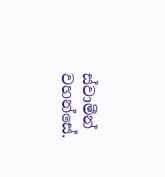ස්වාමීන් වහන්සේ.